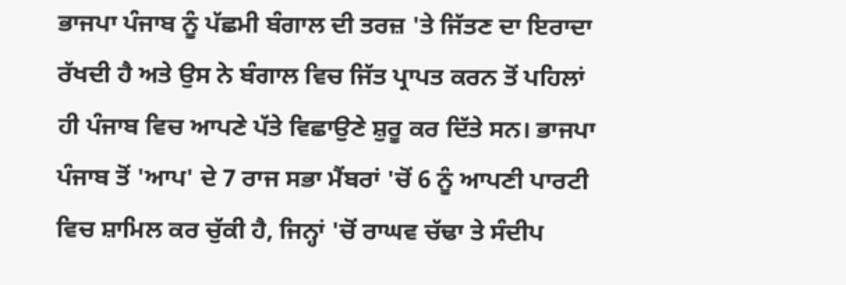ਭਾਜਪਾ ਪੰਜਾਬ ਨੂੰ ਪੱਛਮੀ ਬੰਗਾਲ ਦੀ ਤਰਜ਼ 'ਤੇ ਜਿੱਤਣ ਦਾ ਇਰਾਦਾ ਰੱਖਦੀ ਹੈ ਅਤੇ ਉਸ ਨੇ ਬੰਗਾਲ ਵਿਚ ਜਿੱਤ ਪ੍ਰਾਪਤ ਕਰਨ ਤੋਂ ਪਹਿਲਾਂ ਹੀ ਪੰਜਾਬ ਵਿਚ ਆਪਣੇ ਪੱਤੇ ਵਿਛਾਉਣੇ ਸ਼ੁਰੂ ਕਰ ਦਿੱਤੇ ਸਨ। ਭਾਜਪਾ ਪੰਜਾਬ ਤੋਂ 'ਆਪ' ਦੇ 7 ਰਾਜ ਸਭਾ ਮੈਂਬਰਾਂ 'ਚੋਂ 6 ਨੂੰ ਆਪਣੀ ਪਾਰਟੀ ਵਿਚ ਸ਼ਾਮਿਲ ਕਰ ਚੁੱਕੀ ਹੈ, ਜਿਨ੍ਹਾਂ 'ਚੋਂ ਰਾਘਵ ਚੱਢਾ ਤੇ ਸੰਦੀਪ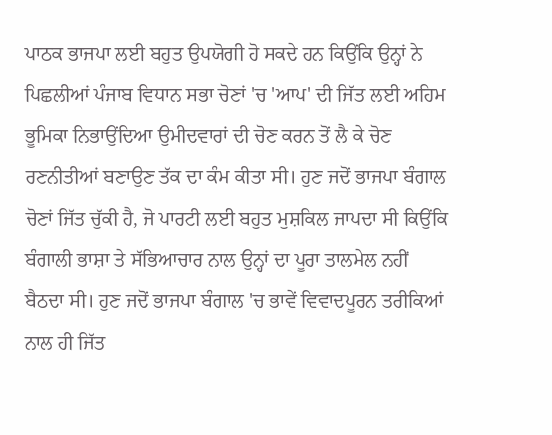ਪਾਠਕ ਭਾਜਪਾ ਲਈ ਬਹੁਤ ਉਪਯੋਗੀ ਹੋ ਸਕਦੇ ਹਨ ਕਿਉਂਕਿ ਉਨ੍ਹਾਂ ਨੇ ਪਿਛਲੀਆਂ ਪੰਜਾਬ ਵਿਧਾਨ ਸਭਾ ਚੋਣਾਂ 'ਚ 'ਆਪ' ਦੀ ਜਿੱਤ ਲਈ ਅਹਿਮ ਭੂਮਿਕਾ ਨਿਭਾਉਂਦਿਆ ਉਮੀਦਵਾਰਾਂ ਦੀ ਚੋਣ ਕਰਨ ਤੋਂ ਲੈ ਕੇ ਚੋਣ ਰਣਨੀਤੀਆਂ ਬਣਾਉਣ ਤੱਕ ਦਾ ਕੰਮ ਕੀਤਾ ਸੀ। ਹੁਣ ਜਦੋਂ ਭਾਜਪਾ ਬੰਗਾਲ ਚੋਣਾਂ ਜਿੱਤ ਚੁੱਕੀ ਹੈ, ਜੋ ਪਾਰਟੀ ਲਈ ਬਹੁਤ ਮੁਸ਼ਕਿਲ ਜਾਪਦਾ ਸੀ ਕਿਉਂਕਿ ਬੰਗਾਲੀ ਭਾਸ਼ਾ ਤੇ ਸੱਭਿਆਚਾਰ ਨਾਲ ਉਨ੍ਹਾਂ ਦਾ ਪੂਰਾ ਤਾਲਮੇਲ ਨਹੀਂ ਬੈਠਦਾ ਸੀ। ਹੁਣ ਜਦੋਂ ਭਾਜਪਾ ਬੰਗਾਲ 'ਚ ਭਾਵੇਂ ਵਿਵਾਦਪੂਰਨ ਤਰੀਕਿਆਂ ਨਾਲ ਹੀ ਜਿੱਤ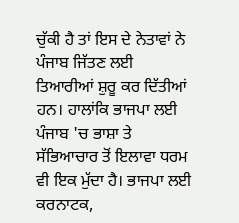ਚੁੱਕੀ ਹੈ ਤਾਂ ਇਸ ਦੇ ਨੇਤਾਵਾਂ ਨੇ ਪੰਜਾਬ ਜਿੱਤਣ ਲਈ ਤਿਆਰੀਆਂ ਸ਼ੁਰੂ ਕਰ ਦਿੱਤੀਆਂ ਹਨ। ਹਾਲਾਂਕਿ ਭਾਜਪਾ ਲਈ ਪੰਜਾਬ 'ਚ ਭਾਸ਼ਾ ਤੇ ਸੱਭਿਆਚਾਰ ਤੋਂ ਇਲਾਵਾ ਧਰਮ ਵੀ ਇਕ ਮੁੱਦਾ ਹੈ। ਭਾਜਪਾ ਲਈ ਕਰਨਾਟਕ,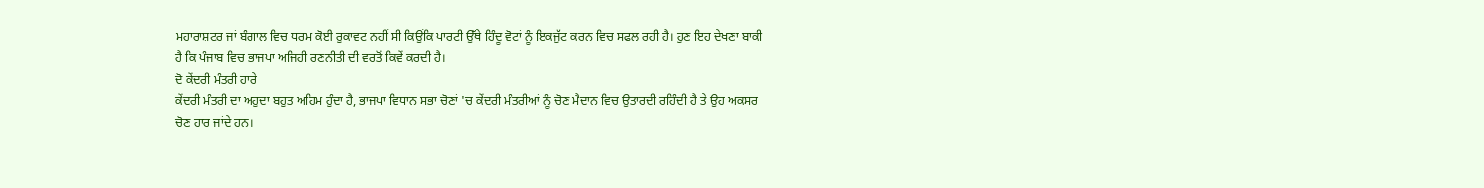ਮਹਾਰਾਸ਼ਟਰ ਜਾਂ ਬੰਗਾਲ ਵਿਚ ਧਰਮ ਕੋਈ ਰੁਕਾਵਟ ਨਹੀਂ ਸੀ ਕਿਉਂਕਿ ਪਾਰਟੀ ਉੱਥੇ ਹਿੰਦੂ ਵੋਟਾਂ ਨੂੰ ਇਕਜੁੱਟ ਕਰਨ ਵਿਚ ਸਫਲ ਰਹੀ ਹੈ। ਹੁਣ ਇਹ ਦੇਖਣਾ ਬਾਕੀ ਹੈ ਕਿ ਪੰਜਾਬ ਵਿਚ ਭਾਜਪਾ ਅਜਿਹੀ ਰਣਨੀਤੀ ਦੀ ਵਰਤੋਂ ਕਿਵੇਂ ਕਰਦੀ ਹੈ।
ਦੋ ਕੇਂਦਰੀ ਮੰਤਰੀ ਹਾਰੇ
ਕੇਂਦਰੀ ਮੰਤਰੀ ਦਾ ਅਹੁਦਾ ਬਹੁਤ ਅਹਿਮ ਹੁੰਦਾ ਹੈ, ਭਾਜਪਾ ਵਿਧਾਨ ਸਭਾ ਚੋਣਾਂ 'ਚ ਕੇਂਦਰੀ ਮੰਤਰੀਆਂ ਨੂੰ ਚੋਣ ਮੈਦਾਨ ਵਿਚ ਉਤਾਰਦੀ ਰਹਿੰਦੀ ਹੈ ਤੇ ਉਹ ਅਕਸਰ ਚੋਣ ਹਾਰ ਜਾਂਦੇ ਹਨ।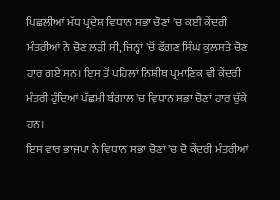ਪਿਛਲੀਆਂ ਮੱਧ ਪ੍ਰਦੇਸ਼ ਵਿਧਾਨ ਸਭਾ ਚੋਣਾਂ 'ਚ ਕਈ ਕੇਂਦਰੀ ਮੰਤਰੀਆਂ ਨੇ ਚੋਣ ਲੜੀ ਸੀ, ਜਿਨ੍ਹਾਂ 'ਚੋਂ ਫੱਗਣ ਸਿੰਘ ਕੁਲਸਤੇ ਚੋਣ ਹਾਰ ਗਏ ਸਨ। ਇਸ ਤੋਂ ਪਹਿਲਾਂ ਨਿਸ਼ੀਥ ਪ੍ਰਮਾਣਿਕ ਵੀ ਕੇਂਦਰੀ ਮੰਤਰੀ ਹੁੰਦਿਆਂ ਪੱਛਮੀ ਬੰਗਾਲ 'ਚ ਵਿਧਾਨ ਸਭਾ ਚੋਣਾਂ ਹਾਰ ਚੁੱਕੇ ਹਨ।
ਇਸ ਵਾਰ ਭਾਜਪਾ ਨੇ ਵਿਧਾਨ ਸਭਾ ਚੋਣਾਂ 'ਚ ਦੋ ਕੇਂਦਰੀ ਮੰਤਰੀਆਂ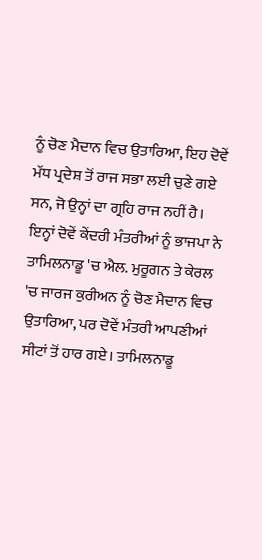ਨੂੰ ਚੋਣ ਮੈਦਾਨ ਵਿਚ ਉਤਾਰਿਆ, ਇਹ ਦੋਵੇਂ ਮੱਧ ਪ੍ਰਦੇਸ਼ ਤੋਂ ਰਾਜ ਸਭਾ ਲਈ ਚੁਣੇ ਗਏ ਸਨ, ਜੋ ਉਨ੍ਹਾਂ ਦਾ ਗ੍ਰਹਿ ਰਾਜ ਨਹੀਂ ਹੈ। ਇਨ੍ਹਾਂ ਦੋਵੇਂ ਕੇਂਦਰੀ ਮੰਤਰੀਆਂ ਨੂੰ ਭਾਜਪਾ ਨੇ ਤਾਮਿਲਨਾਡੂ 'ਚ ਐਲ. ਮੁਰੂਗਨ ਤੇ ਕੇਰਲ 'ਚ ਜਾਰਜ ਕੁਰੀਅਨ ਨੂੰ ਚੋਣ ਮੈਦਾਨ ਵਿਚ ਉਤਾਰਿਆ, ਪਰ ਦੋਵੇਂ ਮੰਤਰੀ ਆਪਣੀਆਂ ਸੀਟਾਂ ਤੋਂ ਹਾਰ ਗਏ। ਤਾਮਿਲਨਾਡੂ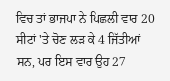ਵਿਚ ਤਾਂ ਭਾਜਪਾ ਨੇ ਪਿਛਲੀ ਵਾਰ 20 ਸੀਟਾਂ 'ਤੇ ਚੋਣ ਲੜ ਕੇ 4 ਜਿੱਤੀਆਂ ਸਨ, ਪਰ ਇਸ ਵਾਰ ਉਹ 27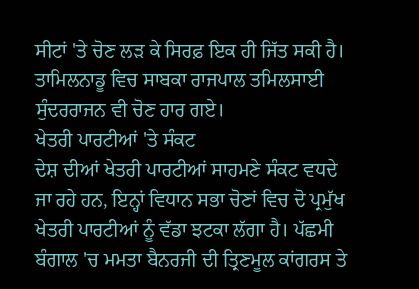ਸੀਟਾਂ 'ਤੇ ਚੋਣ ਲੜ ਕੇ ਸਿਰਫ਼ ਇਕ ਹੀ ਜਿੱਤ ਸਕੀ ਹੈ। ਤਾਮਿਲਨਾਡੂ ਵਿਚ ਸਾਬਕਾ ਰਾਜਪਾਲ ਤਮਿਲਸਾਈ ਸੁੰਦਰਰਾਜਨ ਵੀ ਚੋਣ ਹਾਰ ਗਏ।
ਖੇਤਰੀ ਪਾਰਟੀਆਂ 'ਤੇ ਸੰਕਟ
ਦੇਸ਼ ਦੀਆਂ ਖੇਤਰੀ ਪਾਰਟੀਆਂ ਸਾਹਮਣੇ ਸੰਕਟ ਵਧਦੇ ਜਾ ਰਹੇ ਹਨ, ਇਨ੍ਹਾਂ ਵਿਧਾਨ ਸਭਾ ਚੋਣਾਂ ਵਿਚ ਦੋ ਪ੍ਰਮੁੱਖ ਖੇਤਰੀ ਪਾਰਟੀਆਂ ਨੂੰ ਵੱਡਾ ਝਟਕਾ ਲੱਗਾ ਹੈ। ਪੱਛਮੀ ਬੰਗਾਲ 'ਚ ਮਮਤਾ ਬੈਨਰਜੀ ਦੀ ਤ੍ਰਿਣਮੂਲ ਕਾਂਗਰਸ ਤੇ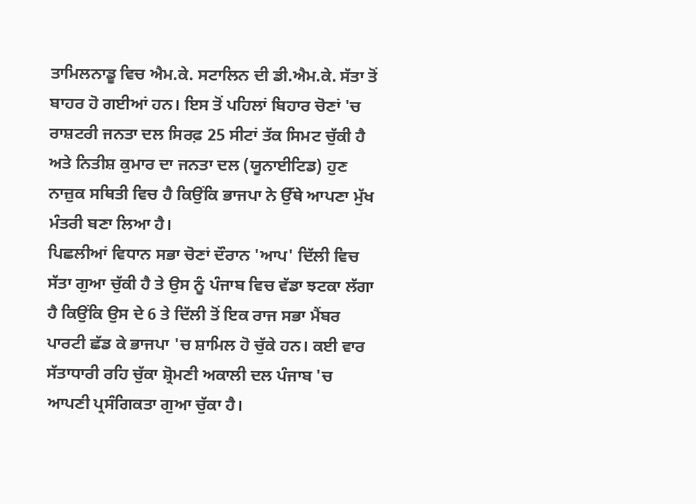ਤਾਮਿਲਨਾਡੂ ਵਿਚ ਐਮ.ਕੇ. ਸਟਾਲਿਨ ਦੀ ਡੀ.ਐਮ.ਕੇ. ਸੱਤਾ ਤੋਂ ਬਾਹਰ ਹੋ ਗਈਆਂ ਹਨ। ਇਸ ਤੋਂ ਪਹਿਲਾਂ ਬਿਹਾਰ ਚੋਣਾਂ 'ਚ ਰਾਸ਼ਟਰੀ ਜਨਤਾ ਦਲ ਸਿਰਫ਼ 25 ਸੀਟਾਂ ਤੱਕ ਸਿਮਟ ਚੁੱਕੀ ਹੈ ਅਤੇ ਨਿਤੀਸ਼ ਕੁਮਾਰ ਦਾ ਜਨਤਾ ਦਲ (ਯੂਨਾਈਟਿਡ) ਹੁਣ ਨਾਜ਼ੁਕ ਸਥਿਤੀ ਵਿਚ ਹੈ ਕਿਉਂਕਿ ਭਾਜਪਾ ਨੇ ਉੱਥੇ ਆਪਣਾ ਮੁੱਖ ਮੰਤਰੀ ਬਣਾ ਲਿਆ ਹੈ।
ਪਿਛਲੀਆਂ ਵਿਧਾਨ ਸਭਾ ਚੋਣਾਂ ਦੌਰਾਨ 'ਆਪ' ਦਿੱਲੀ ਵਿਚ ਸੱਤਾ ਗੁਆ ਚੁੱਕੀ ਹੈ ਤੇ ਉਸ ਨੂੰ ਪੰਜਾਬ ਵਿਚ ਵੱਡਾ ਝਟਕਾ ਲੱਗਾ ਹੈ ਕਿਉਂਕਿ ਉਸ ਦੇ 6 ਤੇ ਦਿੱਲੀ ਤੋਂ ਇਕ ਰਾਜ ਸਭਾ ਮੈਂਬਰ ਪਾਰਟੀ ਛੱਡ ਕੇ ਭਾਜਪਾ 'ਚ ਸ਼ਾਮਿਲ ਹੋ ਚੁੱਕੇ ਹਨ। ਕਈ ਵਾਰ ਸੱਤਾਧਾਰੀ ਰਹਿ ਚੁੱਕਾ ਸ਼੍ਰੋਮਣੀ ਅਕਾਲੀ ਦਲ ਪੰਜਾਬ 'ਚ ਆਪਣੀ ਪ੍ਰਸੰਗਿਕਤਾ ਗੁਆ ਚੁੱਕਾ ਹੈ।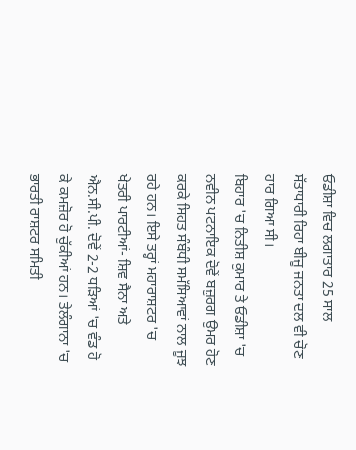ਓਡੀਸ਼ਾ ਵਿਚ ਲਗਾਤਾਰ 25 ਸਾਲ ਸੱਤਾਧਾਰੀ ਰਿਹਾ ਬੀਜੂ ਜਨਤਾ ਦਲ ਵੀ ਚੋਣ ਹਾਰ ਗਿਆ ਸੀ।
ਬਿਹਾਰ 'ਚ ਨਿਤੀਸ਼ ਕੁਮਾਰ ਤੇ ਓਡੀਸ਼ਾ 'ਚ ਨਵੀਨ ਪਟਨਾਇਕ ਦੋਵੇਂ ਬਜ਼ੁਰਗ ਉਮਰ ਹੋਣ ਕਰਕੇ ਸਿਹਤ ਸੰਬੰਧੀ ਸਮੱਸਿਆਵਾਂ ਨਾਲ ਜੂਝ ਰਹੇ ਹਨ। ਇਸੇ ਤਰ੍ਹਾਂ ਮਹਾਰਾਸ਼ਟਰ 'ਚ ਖੇਤਰੀ ਪਾਰਟੀਆਂ- ਸ਼ਿਵ ਸੈਨਾ ਅਤੇ ਐਨ.ਸੀ.ਪੀ. ਦੋਵੇਂ 2-2 ਧੜਿਆਂ 'ਚ ਵੰਡ ਹੋ ਕੇ ਕਮਜ਼ੋਰ ਹੋ ਚੁੱਕੀਆਂ ਹਨ। ਤੇਲੰਗਾਨਾ 'ਚ ਭਾਰਤੀ ਰਾਸ਼ਟਰ ਸਮਿਤੀ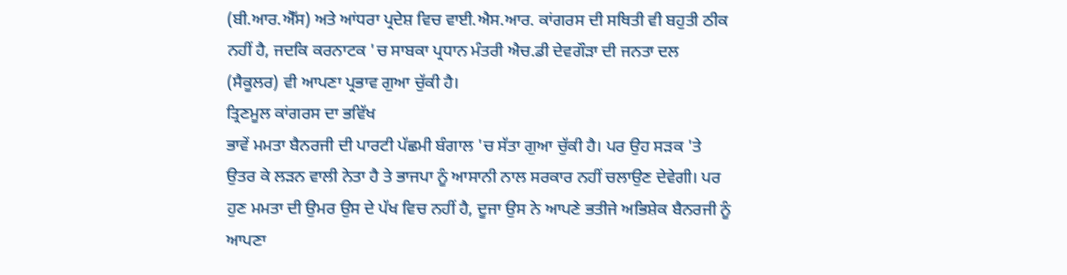(ਬੀ.ਆਰ.ਐੱਸ) ਅਤੇ ਆਂਧਰਾ ਪ੍ਰਦੇਸ਼ ਵਿਚ ਵਾਈ.ਐਸ.ਆਰ. ਕਾਂਗਰਸ ਦੀ ਸਥਿਤੀ ਵੀ ਬਹੁਤੀ ਠੀਕ ਨਹੀਂ ਹੈ, ਜਦਕਿ ਕਰਨਾਟਕ 'ਚ ਸਾਬਕਾ ਪ੍ਰਧਾਨ ਮੰਤਰੀ ਐਚ.ਡੀ ਦੇਵਗੌੜਾ ਦੀ ਜਨਤਾ ਦਲ (ਸੈਕੂਲਰ) ਵੀ ਆਪਣਾ ਪ੍ਰਭਾਵ ਗੁਆ ਚੁੱਕੀ ਹੈ।
ਤ੍ਰਿਣਮੂਲ ਕਾਂਗਰਸ ਦਾ ਭਵਿੱਖ
ਭਾਵੇਂ ਮਮਤਾ ਬੈਨਰਜੀ ਦੀ ਪਾਰਟੀ ਪੱਛਮੀ ਬੰਗਾਲ 'ਚ ਸੱਤਾ ਗੁਆ ਚੁੱਕੀ ਹੈ। ਪਰ ਉਹ ਸੜਕ 'ਤੇ ਉਤਰ ਕੇ ਲੜਨ ਵਾਲੀ ਨੇਤਾ ਹੈ ਤੇ ਭਾਜਪਾ ਨੂੰ ਆਸਾਨੀ ਨਾਲ ਸਰਕਾਰ ਨਹੀਂ ਚਲਾਉਣ ਦੇਵੇਗੀ। ਪਰ ਹੁਣ ਮਮਤਾ ਦੀ ਉਮਰ ਉਸ ਦੇ ਪੱਖ ਵਿਚ ਨਹੀਂ ਹੈ, ਦੂਜਾ ਉਸ ਨੇ ਆਪਣੇ ਭਤੀਜੇ ਅਭਿਸ਼ੇਕ ਬੈਨਰਜੀ ਨੂੰ ਆਪਣਾ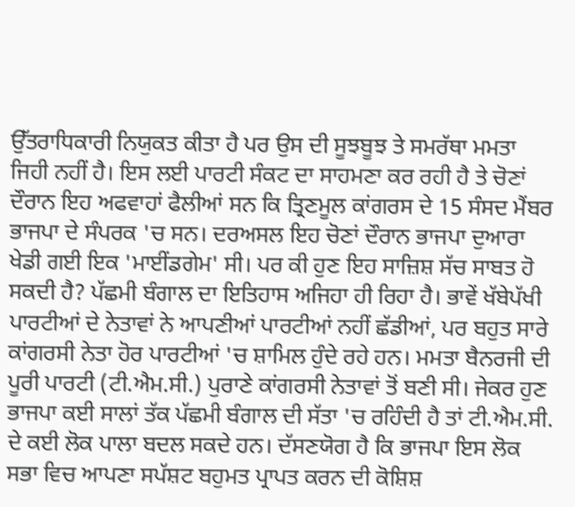ਉੱਤਰਾਧਿਕਾਰੀ ਨਿਯੁਕਤ ਕੀਤਾ ਹੈ ਪਰ ਉਸ ਦੀ ਸੂਝਬੂਝ ਤੇ ਸਮਰੱਥਾ ਮਮਤਾ ਜਿਹੀ ਨਹੀਂ ਹੈ। ਇਸ ਲਈ ਪਾਰਟੀ ਸੰਕਟ ਦਾ ਸਾਹਮਣਾ ਕਰ ਰਹੀ ਹੈ ਤੇ ਚੋਣਾਂ ਦੌਰਾਨ ਇਹ ਅਫਵਾਹਾਂ ਫੈਲੀਆਂ ਸਨ ਕਿ ਤ੍ਰਿਣਮੂਲ ਕਾਂਗਰਸ ਦੇ 15 ਸੰਸਦ ਮੈਂਬਰ ਭਾਜਪਾ ਦੇ ਸੰਪਰਕ 'ਚ ਸਨ। ਦਰਅਸਲ ਇਹ ਚੋਣਾਂ ਦੌਰਾਨ ਭਾਜਪਾ ਦੁਆਰਾ ਖੇਡੀ ਗਈ ਇਕ 'ਮਾਈਂਡਗੇਮ' ਸੀ। ਪਰ ਕੀ ਹੁਣ ਇਹ ਸਾਜ਼ਿਸ਼ ਸੱਚ ਸਾਬਤ ਹੋ ਸਕਦੀ ਹੈ? ਪੱਛਮੀ ਬੰਗਾਲ ਦਾ ਇਤਿਹਾਸ ਅਜਿਹਾ ਹੀ ਰਿਹਾ ਹੈ। ਭਾਵੇਂ ਖੱਬੇਪੱਖੀ ਪਾਰਟੀਆਂ ਦੇ ਨੇਤਾਵਾਂ ਨੇ ਆਪਣੀਆਂ ਪਾਰਟੀਆਂ ਨਹੀਂ ਛੱਡੀਆਂ, ਪਰ ਬਹੁਤ ਸਾਰੇ ਕਾਂਗਰਸੀ ਨੇਤਾ ਹੋਰ ਪਾਰਟੀਆਂ 'ਚ ਸ਼ਾਮਿਲ ਹੁੰਦੇ ਰਹੇ ਹਨ। ਮਮਤਾ ਬੈਨਰਜੀ ਦੀ ਪੂਰੀ ਪਾਰਟੀ (ਟੀ.ਐਮ.ਸੀ.) ਪੁਰਾਣੇ ਕਾਂਗਰਸੀ ਨੇਤਾਵਾਂ ਤੋਂ ਬਣੀ ਸੀ। ਜੇਕਰ ਹੁਣ ਭਾਜਪਾ ਕਈ ਸਾਲਾਂ ਤੱਕ ਪੱਛਮੀ ਬੰਗਾਲ ਦੀ ਸੱਤਾ 'ਚ ਰਹਿੰਦੀ ਹੈ ਤਾਂ ਟੀ.ਐਮ.ਸੀ. ਦੇ ਕਈ ਲੋਕ ਪਾਲਾ ਬਦਲ ਸਕਦੇ ਹਨ। ਦੱਸਣਯੋਗ ਹੈ ਕਿ ਭਾਜਪਾ ਇਸ ਲੋਕ ਸਭਾ ਵਿਚ ਆਪਣਾ ਸਪੱਸ਼ਟ ਬਹੁਮਤ ਪ੍ਰਾਪਤ ਕਰਨ ਦੀ ਕੋਸ਼ਿਸ਼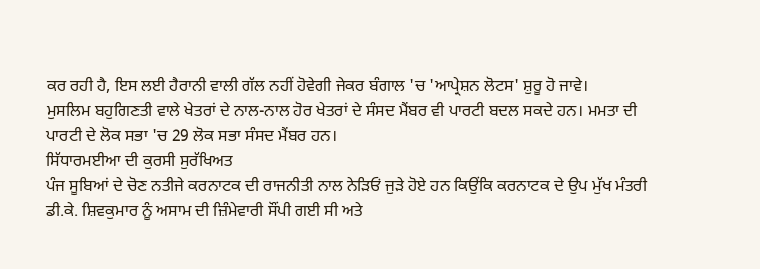ਕਰ ਰਹੀ ਹੈ, ਇਸ ਲਈ ਹੈਰਾਨੀ ਵਾਲੀ ਗੱਲ ਨਹੀਂ ਹੋਵੇਗੀ ਜੇਕਰ ਬੰਗਾਲ 'ਚ 'ਆਪ੍ਰੇਸ਼ਨ ਲੋਟਸ' ਸ਼ੁਰੂ ਹੋ ਜਾਵੇ।
ਮੁਸਲਿਮ ਬਹੁਗਿਣਤੀ ਵਾਲੇ ਖੇਤਰਾਂ ਦੇ ਨਾਲ-ਨਾਲ ਹੋਰ ਖੇਤਰਾਂ ਦੇ ਸੰਸਦ ਮੈਂਬਰ ਵੀ ਪਾਰਟੀ ਬਦਲ ਸਕਦੇ ਹਨ। ਮਮਤਾ ਦੀ ਪਾਰਟੀ ਦੇ ਲੋਕ ਸਭਾ 'ਚ 29 ਲੋਕ ਸਭਾ ਸੰਸਦ ਮੈਂਬਰ ਹਨ।
ਸਿੱਧਾਰਮਈਆ ਦੀ ਕੁਰਸੀ ਸੁਰੱਖਿਅਤ
ਪੰਜ ਸੂਬਿਆਂ ਦੇ ਚੋਣ ਨਤੀਜੇ ਕਰਨਾਟਕ ਦੀ ਰਾਜਨੀਤੀ ਨਾਲ ਨੇੜਿਓਂ ਜੁੜੇ ਹੋਏ ਹਨ ਕਿਉਂਕਿ ਕਰਨਾਟਕ ਦੇ ਉਪ ਮੁੱਖ ਮੰਤਰੀ ਡੀ.ਕੇ. ਸ਼ਿਵਕੁਮਾਰ ਨੂੰ ਅਸਾਮ ਦੀ ਜ਼ਿੰਮੇਵਾਰੀ ਸੌਂਪੀ ਗਈ ਸੀ ਅਤੇ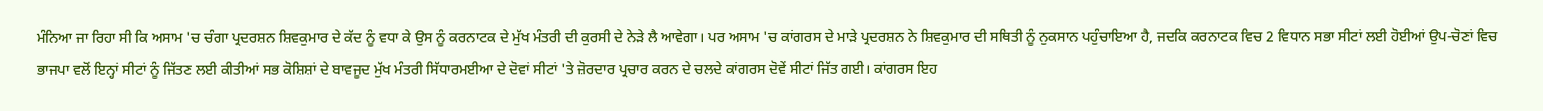ਮੰਨਿਆ ਜਾ ਰਿਹਾ ਸੀ ਕਿ ਅਸਾਮ 'ਚ ਚੰਗਾ ਪ੍ਰਦਰਸ਼ਨ ਸ਼ਿਵਕੁਮਾਰ ਦੇ ਕੱਦ ਨੂੰ ਵਧਾ ਕੇ ਉਸ ਨੂੰ ਕਰਨਾਟਕ ਦੇ ਮੁੱਖ ਮੰਤਰੀ ਦੀ ਕੁਰਸੀ ਦੇ ਨੇੜੇ ਲੈ ਆਵੇਗਾ। ਪਰ ਅਸਾਮ 'ਚ ਕਾਂਗਰਸ ਦੇ ਮਾੜੇ ਪ੍ਰਦਰਸ਼ਨ ਨੇ ਸ਼ਿਵਕੁਮਾਰ ਦੀ ਸਥਿਤੀ ਨੂੰ ਨੁਕਸਾਨ ਪਹੁੰਚਾਇਆ ਹੈ, ਜਦਕਿ ਕਰਨਾਟਕ ਵਿਚ 2 ਵਿਧਾਨ ਸਭਾ ਸੀਟਾਂ ਲਈ ਹੋਈਆਂ ਉਪ-ਚੋਣਾਂ ਵਿਚ ਭਾਜਪਾ ਵਲੋਂ ਇਨ੍ਹਾਂ ਸੀਟਾਂ ਨੂੰ ਜਿੱਤਣ ਲਈ ਕੀਤੀਆਂ ਸਭ ਕੋਸ਼ਿਸ਼ਾਂ ਦੇ ਬਾਵਜੂਦ ਮੁੱਖ ਮੰਤਰੀ ਸਿੱਧਾਰਮਈਆ ਦੇ ਦੋਵਾਂ ਸੀਟਾਂ 'ਤੇ ਜ਼ੋਰਦਾਰ ਪ੍ਰਚਾਰ ਕਰਨ ਦੇ ਚਲਦੇ ਕਾਂਗਰਸ ਦੋਵੇਂ ਸੀਟਾਂ ਜਿੱਤ ਗਈ। ਕਾਂਗਰਸ ਇਹ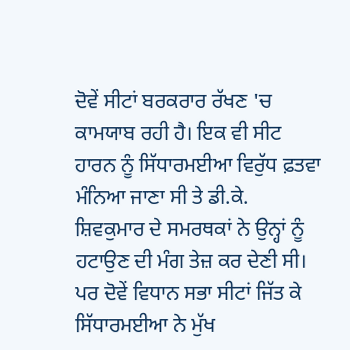ਦੋਵੇਂ ਸੀਟਾਂ ਬਰਕਰਾਰ ਰੱਖਣ 'ਚ ਕਾਮਯਾਬ ਰਹੀ ਹੈ। ਇਕ ਵੀ ਸੀਟ ਹਾਰਨ ਨੂੰ ਸਿੱਧਾਰਮਈਆ ਵਿਰੁੱਧ ਫ਼ਤਵਾ ਮੰਨਿਆ ਜਾਣਾ ਸੀ ਤੇ ਡੀ.ਕੇ. ਸ਼ਿਵਕੁਮਾਰ ਦੇ ਸਮਰਥਕਾਂ ਨੇ ਉਨ੍ਹਾਂ ਨੂੰ ਹਟਾਉਣ ਦੀ ਮੰਗ ਤੇਜ਼ ਕਰ ਦੇਣੀ ਸੀ। ਪਰ ਦੋਵੇਂ ਵਿਧਾਨ ਸਭਾ ਸੀਟਾਂ ਜਿੱਤ ਕੇ ਸਿੱਧਾਰਮਈਆ ਨੇ ਮੁੱਖ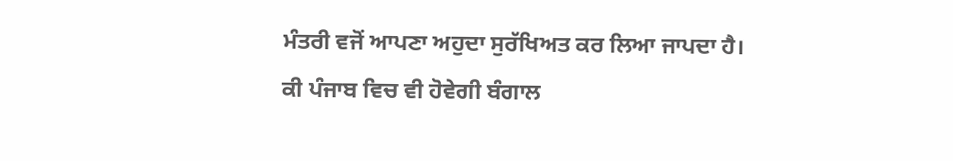ਮੰਤਰੀ ਵਜੋਂ ਆਪਣਾ ਅਹੁਦਾ ਸੁਰੱਖਿਅਤ ਕਰ ਲਿਆ ਜਾਪਦਾ ਹੈ।
ਕੀ ਪੰਜਾਬ ਵਿਚ ਵੀ ਹੋਵੇਗੀ ਬੰਗਾਲ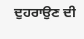ਦੁਹਰਾਉਣ ਦੀ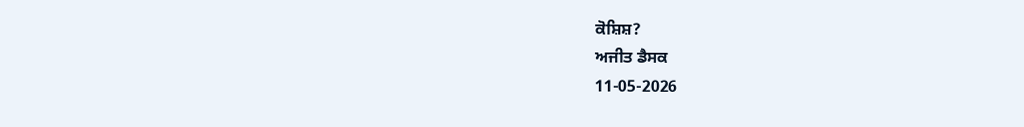ਕੋਸ਼ਿਸ਼?
ਅਜੀਤ ਡੈਸਕ
11-05-2026